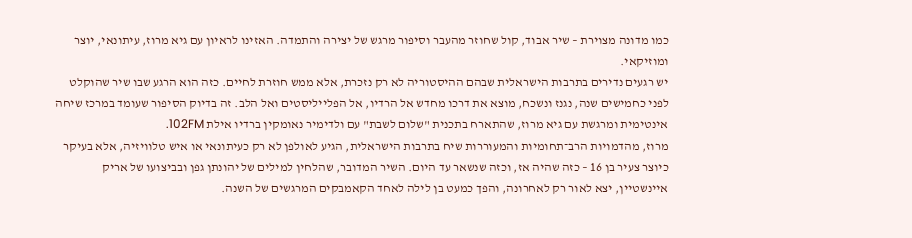כמו מדונה מצוירת – שיר אבוד, קול שחוזר מהעבר וסיפור מרגש של יצירה והתמדה. האזינו לראיון עם גיא מרוז, עיתונאי, יוצר ומוזיקאי.
יש רגעים נדירים בתרבות הישראלית שבהם ההיסטוריה לא רק נזכרת, אלא ממש חוזרת לחיים. כזה הוא הרגע שבו שיר שהוקלט לפני כחמישים שנה, נגנז ונשכח, מוצא את דרכו מחדש אל הרדיו, אל הפלייליסטים ואל הלב. זה בדיוק הסיפור שעומד במרכז שיחה אינטימית ומרגשת עם גיא מרוז, שהתארח בתכנית "שלום לשבת" עם ולדימיר נאומקין ברדיו אילת 102FM.
מרוז, מהדמויות הרב־תחומיות והמעוררות שיח בתרבות הישראלית, הגיע לאולפן לא רק כעיתונאי או איש טלוויזיה, אלא בעיקר כיוצר צעיר בן 16 – כזה שהיה אז, וכזה שנשאר עד היום. השיר המדובר, שהלחין למילים של יהונתן גפן ובביצועו של אריק איינשטיין, יצא לאור רק לאחרונה, והפך כמעט בן לילה לאחד הקאמבקים המרגשים של השנה.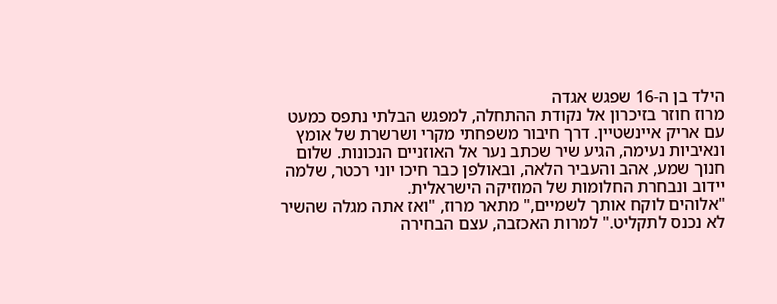הילד בן ה-16 שפגש אגדה
מרוז חוזר בזיכרון אל נקודת ההתחלה, למפגש הבלתי נתפס כמעט עם אריק איינשטיין. דרך חיבור משפחתי מקרי ושרשרת של אומץ ונאיביות נעימה, הגיע שיר שכתב נער אל האוזניים הנכונות. שלום חנוך שמע, אהב והעביר הלאה, ובאולפן כבר חיכו יוני רכטר, שלמה יידוב ונבחרת החלומות של המוזיקה הישראלית.
"אלוהים לוקח אותך לשמיים," מתאר מרוז, "ואז אתה מגלה שהשיר לא נכנס לתקליט." למרות האכזבה, עצם הבחירה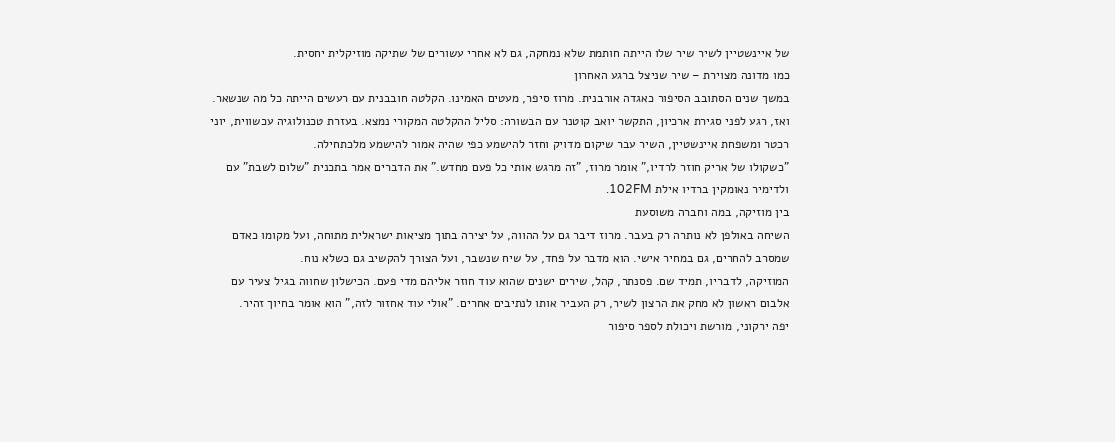של איינשטיין לשיר שיר שלו הייתה חותמת שלא נמחקה, גם לא אחרי עשורים של שתיקה מוזיקלית יחסית.
כמו מדונה מצוירת – שיר שניצל ברגע האחרון
במשך שנים הסתובב הסיפור כאגדה אורבנית. מרוז סיפר, מעטים האמינו. הקלטה חובבנית עם רעשים הייתה כל מה שנשאר. ואז, רגע לפני סגירת ארכיון, התקשר יואב קוטנר עם הבשורה: סליל ההקלטה המקורי נמצא. בעזרת טכנולוגיה עכשווית, יוני רכטר ומשפחת איינשטיין, השיר עבר שיקום מדויק וחזר להישמע כפי שהיה אמור להישמע מלכתחילה.
"כשקולו של אריק חוזר לרדיו," אומר מרוז, "זה מרגש אותי כל פעם מחדש." את הדברים אמר בתכנית "שלום לשבת" עם ולדימיר נאומקין ברדיו אילת 102FM.
בין מוזיקה, במה וחברה משוסעת
השיחה באולפן לא נותרה רק בעבר. מרוז דיבר גם על ההווה, על יצירה בתוך מציאות ישראלית מתוחה, ועל מקומו כאדם שמסרב להחרים, גם במחיר אישי. הוא מדבר על פחד, על שיח שנשבר, ועל הצורך להקשיב גם כשלא נוח.
המוזיקה, לדבריו, תמיד שם. פסנתר, קהל, שירים ישנים שהוא עוד חוזר אליהם מדי פעם. הכישלון שחווה בגיל צעיר עם אלבום ראשון לא מחק את הרצון לשיר, רק העביר אותו לנתיבים אחרים. "אולי עוד אחזור לזה," הוא אומר בחיוך זהיר.
יפה ירקוני, מורשת ויכולת לספר סיפור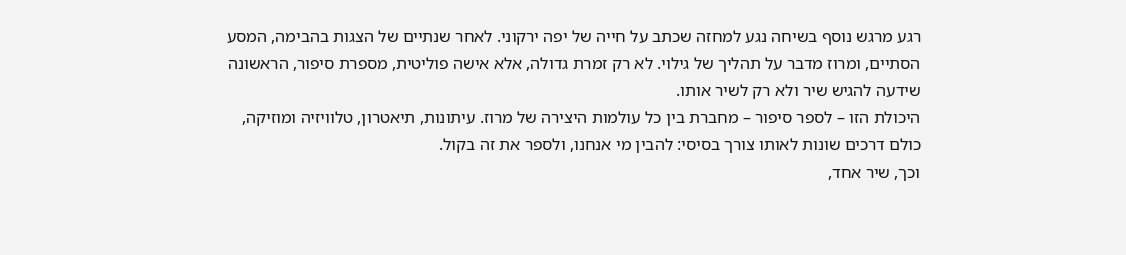רגע מרגש נוסף בשיחה נגע למחזה שכתב על חייה של יפה ירקוני. לאחר שנתיים של הצגות בהבימה, המסע הסתיים, ומרוז מדבר על תהליך של גילוי. לא רק זמרת גדולה, אלא אישה פוליטית, מספרת סיפור, הראשונה שידעה להגיש שיר ולא רק לשיר אותו.
היכולת הזו – לספר סיפור – מחברת בין כל עולמות היצירה של מרוז. עיתונות, תיאטרון, טלוויזיה ומוזיקה, כולם דרכים שונות לאותו צורך בסיסי: להבין מי אנחנו, ולספר את זה בקול.
וכך, שיר אחד,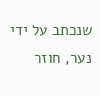שנכתב על ידי נער, חוזר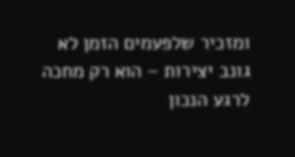ומזכיר שלפעמים הזמן לא גונב יצירות – הוא רק מחכה לרגע הנכון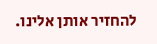להחזיר אותן אלינו.